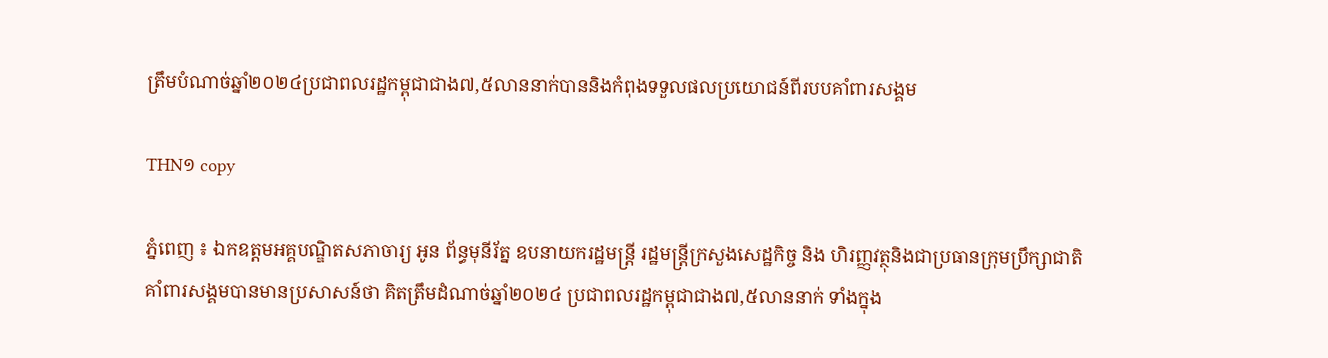ត្រឹមបំណាច់ឆ្នាំ២០២៤ប្រជាពលរដ្ឋកម្ពុជាជាង៧,៥លាននាក់បាននិងកំពុងទទួលផលប្រយោជន៍ពីរបបគាំពារសង្គម

THN១ copy

ភ្នំពេញ ៖ ឯកឧត្តមអគ្គបណ្ឌិតសភាចារ្យ អូន ព័ន្ធមុនីរ័ត្ន ឧបនាយករដ្ឋមន្រ្តី រដ្ឋមន្រ្តីក្រសួងសេដ្ឋកិច្ច និង ហិរញ្ញវត្ថុនិងជាប្រធានក្រុមប្រឹក្សាជាតិគាំពារសង្គមបានមានប្រសាសន៍ថា គិតត្រឹមដំណាច់ឆ្នាំ២០២៤ ប្រជាពលរដ្ឋកម្ពុជាជាង៧,៥លាននាក់ ទាំងក្នុង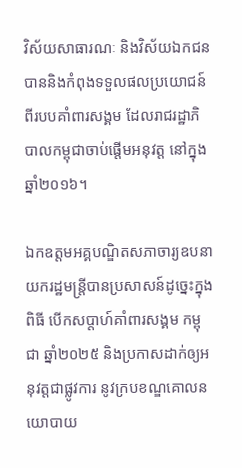វិស័យសាធារណៈ និងវិស័យឯកជន បាននិងកំពុងទទួលផលប្រយោជន៍ពីរបបគាំពារសង្គម ដែលរាជរដ្ឋាភិបាលកម្ពុជាចាប់ផ្តើមអនុវត្ត នៅក្នុងឆ្នាំ២០១៦។

ឯកឧត្តមអគ្គបណ្ឌិតសភាចារ្យឧបនាយករដ្ឋមន្រ្តីបានប្រសាសន៍ដូច្នេះក្នុងពិធី បើកសប្តាហ៍គាំពារសង្គម កម្ពុជា ឆ្នាំ២០២៥ និងប្រកាសដាក់ឲ្យអនុវត្តជាផ្លូវការ នូវក្របខណ្ឌគោលនយោបាយ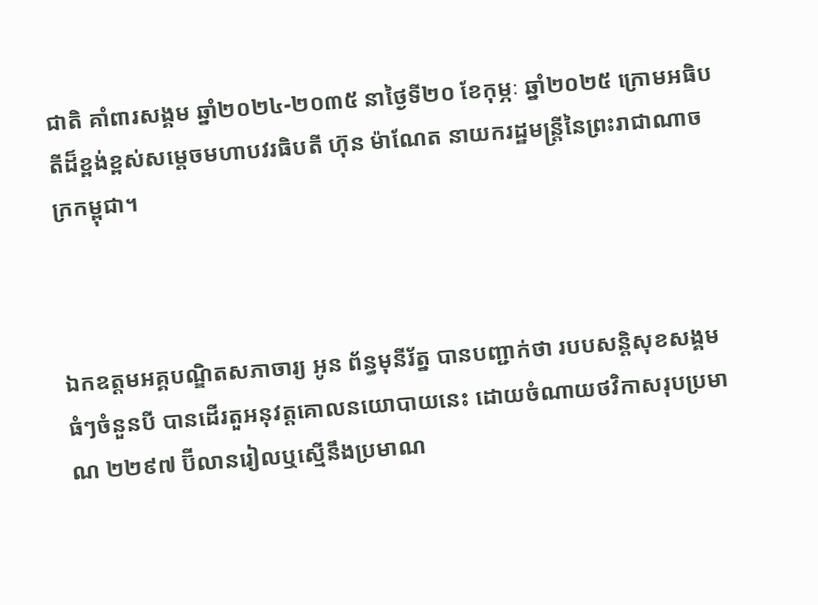ជាតិ គាំពារសង្គម ឆ្នាំ២០២៤-២០៣៥ នាថ្ងៃទី២០ ខែកុម្ភៈ ឆ្នាំ២០២៥ ក្រោមអធិបតីដ៏ខ្ពង់ខ្ពស់សម្តេចមហាបវរធិបតី ហ៊ុន ម៉ាណែត នាយករដ្ឋមន្ត្រីនៃព្រះរាជាណាចក្រកម្ពុជា។



ឯកឧត្តមអគ្គបណ្ឌិតសភាចារ្យ អូន ព័ន្ធមុនីរ័ត្ន បានបញ្ជាក់ថា របបសន្តិសុខសង្គមធំៗចំនួនបី បានដើរតួអនុវត្តគោលនយោបាយនេះ ដោយចំណាយថវិកាសរុបប្រមាណ ២២៩៧ ប៊ីលានរៀលឬស្មើនឹងប្រមាណ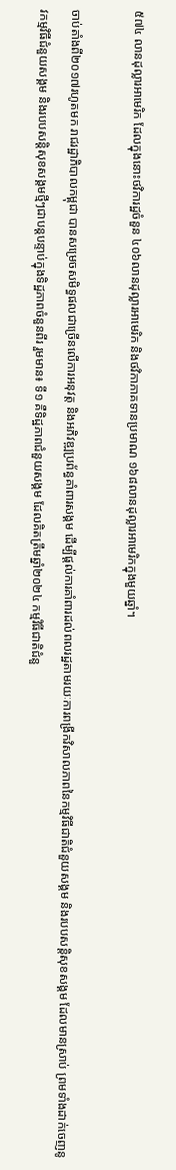៥៧៤ លានដុល្លារអាមេរិក ដែលក្នុងនោះថវិការដ្ឋចំនួន ៤០៦លានដុល្លារអាមេរិក និងថវិកាភាគទានប្រមាណ ១៦៨លានដុល្លារអាមេរិកក្នុងមួយឆ្នាំ។

ចាប់តាំងពី២០១៧រហូតមក រាជរដ្ឋាភិបាលកម្ពុជា បានសម្រេចសមិទ្ធផលជាច្រើនលើការអនុវត្ត និងអភិវឌ្ឍប្រព័ន្ធគាំពារសង្គម ដើម្បីផ្តល់ការគាំពារដល់ពលរដ្ឋតាមរយៈការពង្រីកវិសាលភាពនៃកម្មវិធីជាតិជំនួយសង្គម និងរបបសន្តិសុខសង្គម ដែលមានស្រាប់ ព្រមទាំងដាក់ចេញនូវកម្មវិធីជំនួយសង្គម និងរបបសន្តិសុខសង្គមថ្មីៗជាបន្តបន្ទាប់ក្នុងទិដ្ឋភាពចំនួនពីរ រួមមាន៖ ទី១ គឺទិដ្ឋភាពជំនួយសង្គម ដែលគិតត្រឹមឆ្នាំ២០២៤ កម្មវិធីជាតិជំនួ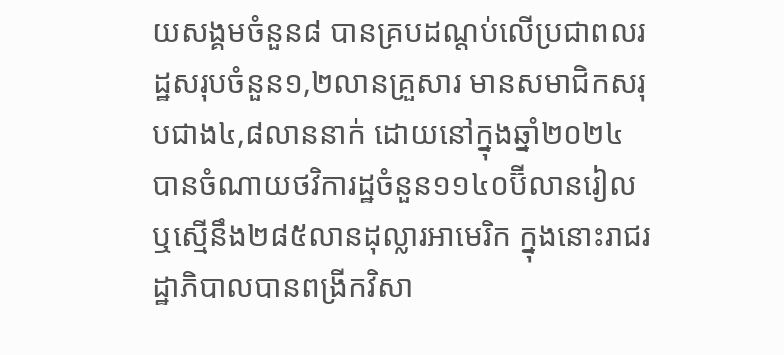យសង្គមចំនួន៨ បានគ្របដណ្តប់លើប្រជាពលរដ្ឋសរុបចំនួន១,២លានគ្រួសារ មានសមាជិកសរុបជាង៤,៨លាននាក់ ដោយនៅក្នុងឆ្នាំ២០២៤ បានចំណាយថវិការដ្ឋចំនួន១១៤០ប៊ីលានរៀល ឬស្មើនឹង២៨៥លានដុល្លារអាមេរិក ក្នុងនោះរាជរដ្ឋាភិបាលបានពង្រីកវិសា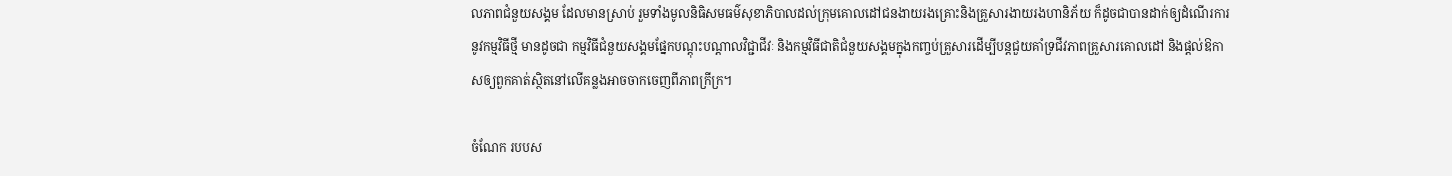លភាពជំនួយសង្គម ដែលមានស្រាប់ រួមទាំងមូលនិធិសមធម៌សុខាភិបាលដល់ក្រុមគោលដៅជនងាយរងគ្រោះនិងគ្រួសារងាយរងហានិភ័យ ក៏ដូចជាបានដាក់ឲ្យដំណើរការនូវកម្មវិធីថ្មី មានដូចជា កម្មវិធីជំនួយសង្គមផ្នែកបណ្តុះបណ្តាលវិជ្ជាជីវៈ និងកម្មវិធីជាតិជំនួយសង្គមក្នុងកញ្ចប់គ្រួសារដើម្បីបន្តជួយគាំទ្រជីវភាពគ្រួសារគោលដៅ និងផ្តល់ឱកាសឲ្យពួកគាត់ស្ថិតនៅលើគន្លងអាចចាកចេញពីភាពក្រីក្រ។

ចំណែក របបស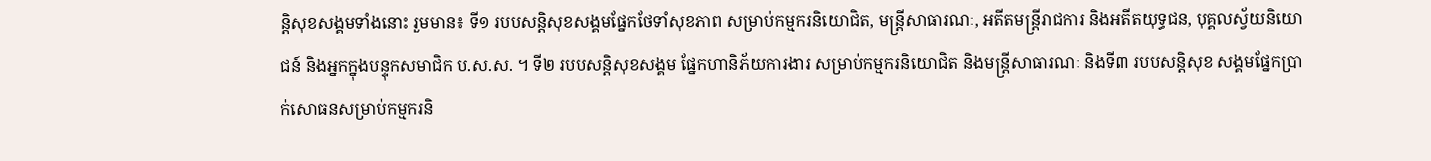ន្តិសុខសង្គមទាំងនោះ រួមមាន៖ ទី១ របបសន្តិសុខសង្គមផ្នែកថែទាំសុខភាព សម្រាប់កម្មករនិយោជិត, មន្ត្រីសាធារណៈ, អតីតមន្ត្រីរាជការ និងអតីតយុទ្ធជន, បុគ្គលស្វ័យនិយោជន៍ និងអ្នកក្នុងបន្ទុកសមាជិក ប.ស.ស. ។ ទី២ របបសន្តិសុខសង្គម ផ្នែកហានិភ័យការងារ សម្រាប់កម្មករនិយោជិត និងមន្ត្រីសាធារណៈ និងទី៣ របបសន្តិសុខ សង្គមផ្នែកប្រាក់សោធនសម្រាប់កម្មករនិ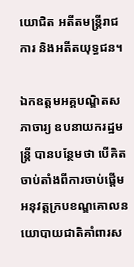យោជិត អតីតមន្ត្រីរាជការ និងអតីតយុទ្ធជន។

ឯកឧត្តមអគ្គបណ្ឌិតសភាចារ្យ ឧបនាយករដ្ឋមន្ត្រី បានបន្ថែមថា បើគិតចាប់តាំងពីការចាប់ផ្តើមអនុវត្តក្របខណ្ឌគោលនយោបាយជាតិគាំពារស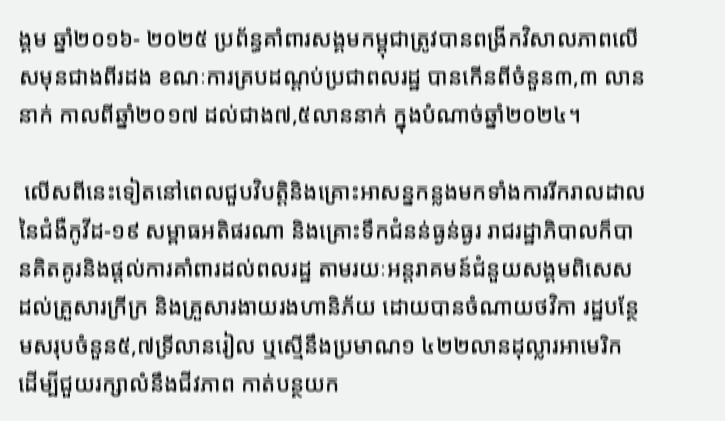ង្គម ឆ្នាំ២០១៦- ២០២៥ ប្រព័ន្ធគាំពារសង្គមកម្ពុជាត្រូវបានពង្រីកវិសាលភាពលើសមុនជាងពីរដង ខណៈការគ្របដណ្តប់ប្រជាពលរដ្ឋ បានកើនពីចំនួន៣,៣ លាននាក់ កាលពីឆ្នាំ២០១៧ ដល់ជាង៧,៥លាននាក់ ក្នុងបំណាច់ឆ្នាំ២០២៤។

 លើសពីនេះទៀតនៅពេលជួបវិបត្តិនិងគ្រោះអាសន្នកន្លងមកទាំងការរីករាលដាលនៃជំងឺកូវីដ-១៩ សម្ពាធអតិផរណា និងគ្រោះទឹកជំនន់ធ្ងន់ធ្ងរ រាជរដ្ឋាភិបាលក៏បានគិតគូរនិងផ្តល់ការគាំពារដល់ពលរដ្ឋ តាមរយៈអន្តរាគមន៍ជំនួយសង្គមពិសេស ដល់គ្រួសារក្រីក្រ និងគ្រួសារងាយរងហានិភ័យ ដោយបានចំណាយថវិកា រដ្ឋបន្ថែមសរុបចំនួន៥,៧ទ្រីលានរៀល ឬស្មើនឹងប្រមាណ១ ៤២២លានដុល្លារអាមេរិក ដើម្បីជួយរក្សាលំនឹងជីវភាព កាត់បន្ថយក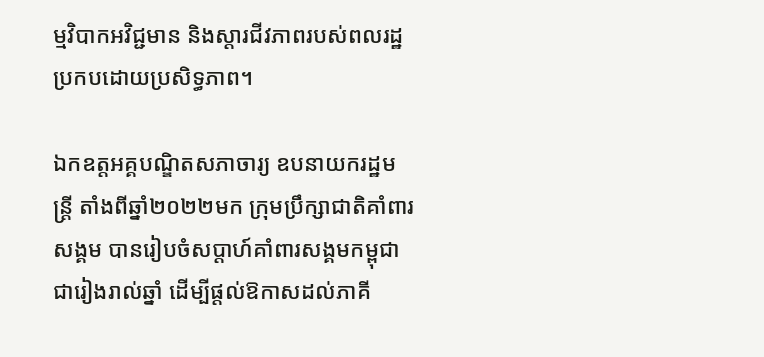ម្មវិបាកអវិជ្ជមាន និងស្តារជីវភាពរបស់ពលរដ្ឋប្រកបដោយប្រសិទ្ធភាព។

ឯកឧត្តអគ្គបណ្ឌិតសភាចារ្យ ឧបនាយករដ្ឋមន្ត្រី តាំងពីឆ្នាំ២០២២មក ក្រុមប្រឹក្សាជាតិគាំពារសង្គម បានរៀបចំសប្តាហ៍គាំពារសង្គមកម្ពុជាជារៀងរាល់ឆ្នាំ ដើម្បីផ្តល់ឱកាសដល់ភាគី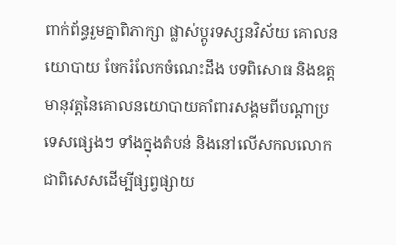ពាក់ព័ន្ធរួមគ្នាពិភាក្សា ផ្លាស់ប្តូរទស្សនវិស័យ គោលនយោបាយ ចែករំលែកចំណេះដឹង បទពិសោធ និងឧត្តមានុវត្តនៃគោលនយោបាយគាំពារសង្គមពីបណ្តាប្រទេសផ្សេងៗ ទាំងក្នុងតំបន់ និងនៅលើសកលលោក ជាពិសេសដើម្បីផ្សព្វផ្សាយ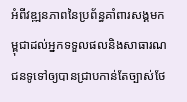អំពីវឌ្ឍនភាពនៃប្រព័ន្ធគាំពារសង្គមកម្ពុជាដល់អ្នកទទួលផលនិងសាធារណជនទូទៅឲ្យបានជ្រាបកាន់តែច្បាស់ថែ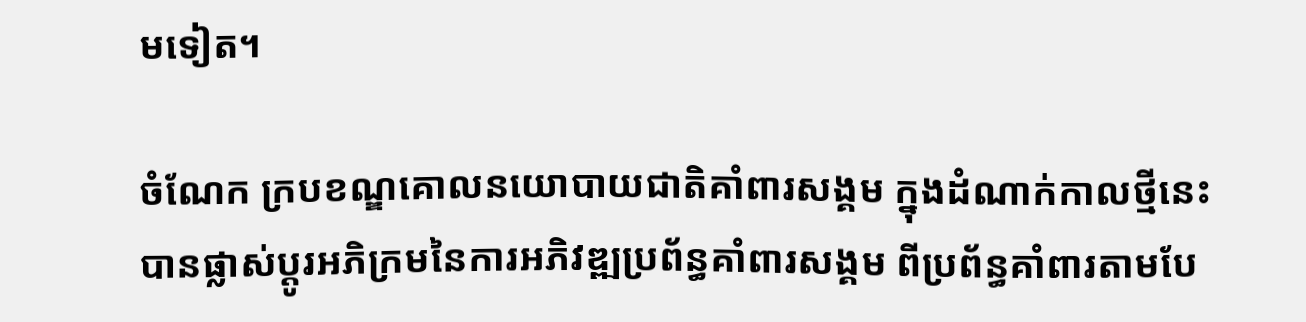មទៀត។

ចំណែក ក្របខណ្ឌគោលនយោបាយជាតិគាំពារសង្គម ក្នុងដំណាក់កាលថ្មីនេះ បានផ្លាស់ប្តូរអភិក្រមនៃការអភិវឌ្ឍប្រព័ន្ធគាំពារសង្គម ពីប្រព័ន្ធគាំពារតាមបែ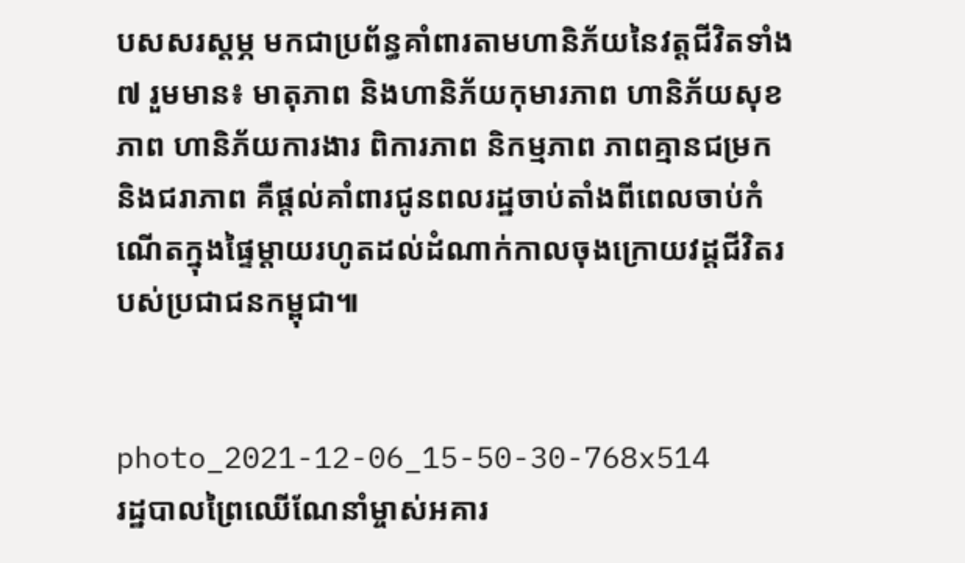បសសរស្តម្ភ មកជាប្រព័ន្ធគាំពារតាមហានិភ័យនៃវត្តជីវិតទាំង៧ រួមមាន៖ មាតុភាព និងហានិភ័យកុមារភាព ហានិភ័យសុខភាព ហានិភ័យការងារ ពិការភាព និកម្មភាព ភាពគ្មានជម្រក និងជរាភាព គឺផ្តល់គាំពារជូនពលរដ្ឋចាប់តាំងពីពេលចាប់កំណើតក្នុងផ្ទៃម្តាយរហូតដល់ដំណាក់កាលចុងក្រោយវដ្តជីវិតរបស់ប្រជាជនកម្ពុជា៕


photo_2021-12-06_15-50-30-768x514
រដ្ឋបាលព្រៃឈើណែនាំម្ចាស់អគារ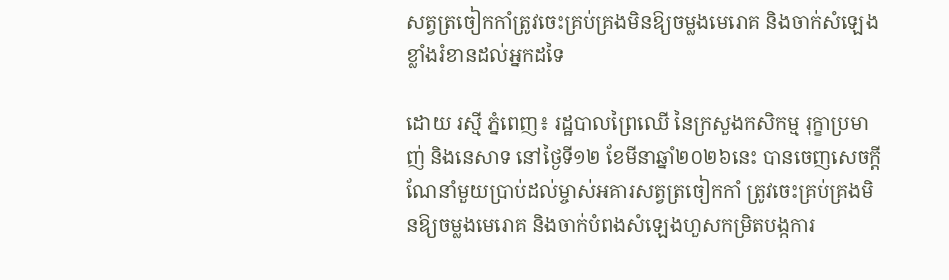សត្វត្រចៀកកាំត្រូវចេះគ្រប់គ្រងមិនឱ្យចម្លងមេរោគ និងចាក់សំឡេងខ្លាំងរំខានដល់អ្នកដទៃ

ដោយ រស្មី ភ្នំពេញ៖ រដ្ឋបាលព្រៃឈើ នៃក្រសួងកសិកម្ម រុក្ខាប្រមាញ់ និងនេសាទ នៅថ្ងៃទី១២ ខែមីនាឆ្នាំ២០២៦នេះ បានចេញសេចក្តីណែនាំមួយប្រាប់ដល់ម្ចាស់អគារសត្វត្រចៀកកាំ ត្រូវចេះគ្រប់គ្រងមិនឱ្យចម្លងមេរោគ និងចាក់បំពងសំឡេងហួសកម្រិតបង្កការ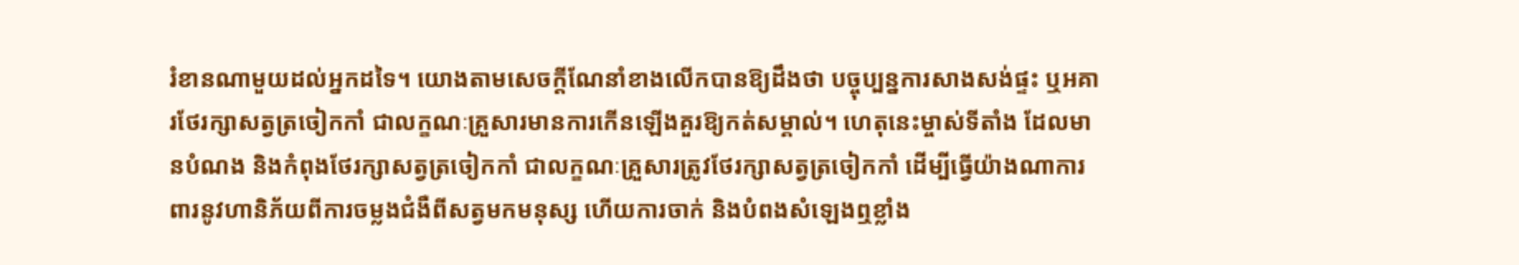រំខានណាមួយដល់អ្នកដទៃ។ យោងតាមសេចក្តីណែនាំខាងលើកបានឱ្យដឹងថា បច្ចុប្បន្នការសាងសង់ផ្ទះ ឬអគារថែរក្សាសត្វត្រចៀកកាំ ជាលក្ខណៈគ្រួសារមានការកើនឡើងគួរឱ្យកត់សម្គាល់។ ហេតុនេះម្ចាស់ទីតាំង ដែលមានបំណង និងកំពុងថែរក្សាសត្វត្រចៀកកាំ ជាលក្ខណៈគ្រួសារត្រូវថែរក្សាសត្វត្រចៀកកាំ ដើម្បីធ្វើយ៉ាងណាការពារនូវហានិភ័យពីការចម្លងជំងឺពីសត្វមកមនុស្ស ហើយការចាក់ និងបំពងសំឡេងឮខ្លាំង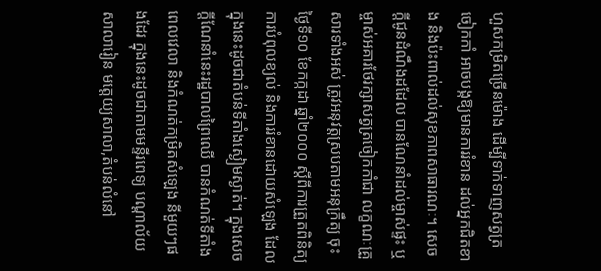ហួសកម្រិតច្រើនម៉ោង ដើម្បីទាក់ទាញសត្វត្រចៀកកាំ អាចបង្កឱ្យមានការរំខាន ដល់អ្នកជិតខាង និងប៉ះពាល់ដល់សុខភាពសាធារណៈ។ សេចក្តីជូនដំណឹងដដែល បានណែនាំដល់ម្ចាស់ផ្ទះ ឬម្ចាស់អគារថែរក្សាសត្វត្រចៀកកាំជា លក្ខណៈគ្រួសារទាំងអស់ ត្រូវអនុវត្តស្របតាមអនុក្រឹត្យ ចុះថ្ងៃទី១០ ខែកក្កដា ឆ្នាំ២០០០ ស្តីពីការត្រួតពិនិត្យ ការបំពុលខ្យល់ និងការរំខានដោយសំឡេង ដែលក្នុងនេះដូចជាតំបន់ទីតាំងស្ងៀមស្ងាត់។ ក្នុងសេចក្តីណែនាំនេះរដ្ឋបាលព្រៃឈើ បានកំណត់ទីតាំង ពេលវេលា និងកំណត់កម្រិតសំឡេង នីមួយៗផងដែរ ក្នុងនេះដូចជាតាមមន្ទីរពេទ្យ បណ្តាល័យ សាលារៀន មត្តេយ្យសាលា,តំបន់លំនៅ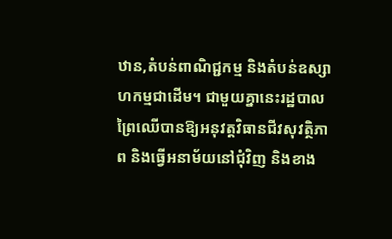ឋាន,តំបន់ពាណិជ្ជកម្ម និងតំបន់ឧស្សាហកម្មជាដើម។ ជាមួយគ្នានេះរដ្ឋបាលព្រៃឈើបានឱ្យអនុវត្តវិធានជីវសុវត្ថិភាព និងធ្វើអនាម័យនៅជុំវិញ និងខាង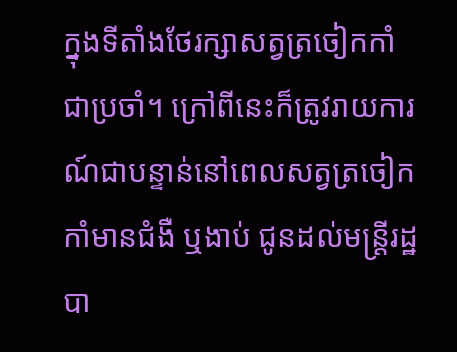ក្នុងទីតាំងថែរក្សាសត្វត្រចៀកកាំជាប្រចាំ។ ក្រៅពីនេះក៏ត្រូវរាយការណ៍ជាបន្ទាន់នៅពេលសត្វត្រចៀកកាំមានជំងឺ ឬងាប់ ជូនដល់មន្ត្រីរដ្ឋបា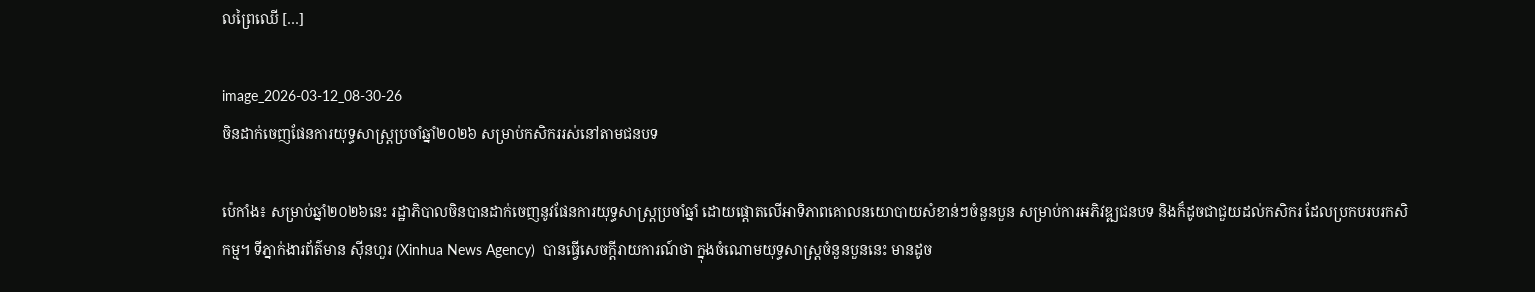លព្រៃឈើ […]

image_2026-03-12_08-30-26
ចិនដាក់ចេញផែនការយុទ្ធសាស្រ្តប្រចាំឆ្នាំ២០២៦ សម្រាប់កសិកររស់នៅតាមជនបទ

ប៉េកាំង៖ សម្រាប់ឆ្នាំ២០២៦នេះ រដ្ឋាភិបាលចិនបានដាក់ចេញនូវផែនការយុទ្ធសាស្ត្រប្រចាំឆ្នាំ ដោយផ្តោតលើអាទិភាពគោលនយោបាយសំខាន់ៗចំនួនបួន សម្រាប់ការអភិវឌ្ឍជនបទ និងក៏ដូចជាជួយដល់កសិករ ដែលប្រកបរបរកសិកម្ម។ ទីភ្នាក់ងារព័ត៌មាន ស៊ីនហួរ (Xinhua News Agency)  បានធ្វើសេចក្តីរាយការណ៍ថា ក្នុងចំណោមយុទ្ធសាស្រ្តចំនួនបួននេះ មានដូច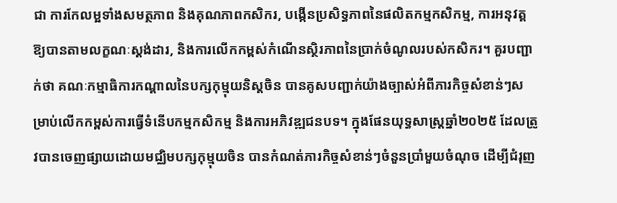ជា ការកែលម្អទាំងសមត្ថភាព និងគុណភាពកសិករ, បង្កើនប្រសិទ្ធភាពនៃផលិតកម្មកសិកម្ម, ការអនុវត្តឱ្យបានតាមលក្ខណៈស្តង់ដារ, និងការលើកកម្ពស់កំណើនស្ថិរភាពនៃប្រាក់ចំណូលរបស់កសិករ។ គួរបញ្ជាក់ថា គណៈកម្មាធិការកណ្តាលនៃបក្សកុម្មុយនិស្តចិន បានគូសបញ្ជាក់យ៉ាងច្បាស់អំពីភារកិច្ចសំខាន់ៗសម្រាប់លើកកម្ពស់ការធ្វើទំនើបកម្មកសិកម្ម និងការអភិវឌ្ឍជនបទ។ ក្នុងផែនយុទ្ធសាស្ត្រឆ្នាំ២០២៥ ដែលត្រូវបានចេញផ្សាយដោយមជ្ឈិមបក្សកុម្មុយចិន បានកំណត់ភារកិច្ចសំខាន់ៗចំនួនប្រាំមួយចំណុច ដើម្បីជំរុញ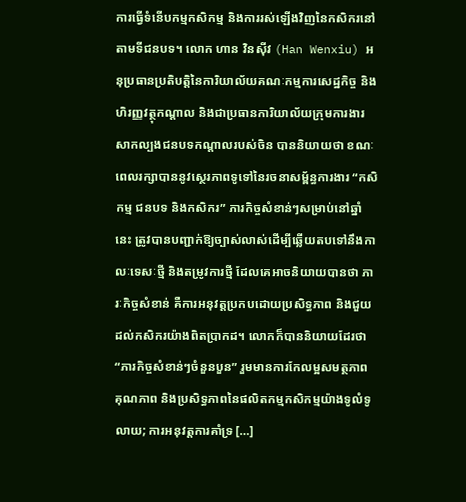ការធ្វើទំនើបកម្មកសិកម្ម និងការរស់ឡើងវិញនៃកសិករនៅតាមទីជនបទ។ លោក ហាន វិនស៊ីវ (Han Wenxiu) អនុប្រធានប្រតិបត្តិនៃការិយាល័យគណៈកម្មការសេដ្ឋកិច្ច និងហិរញ្ញវត្ថុកណ្តាល និងជាប្រធានការិយាល័យក្រុមការងារសាកល្បងជនបទកណ្តាលរបស់ចិន បាននិយាយថា ខណៈពេលរក្សាបាននូវស្ថេរភាពទូទៅនៃរចនាសម្ព័ន្ធការងារ “កសិកម្ម ជនបទ និងកសិករ” ភារកិច្ចសំខាន់ៗសម្រាប់នៅឆ្នាំនេះ ត្រូវបានបញ្ជាក់ឱ្យច្បាស់លាស់ដើម្បីឆ្លើយតបទៅនឹងកាលៈទេសៈថ្មី និងតម្រូវការថ្មី ដែលគេអាចនិយាយបានថា ភារៈកិច្ចសំខាន់ គឺការអនុវត្តប្រកបដោយប្រសិទ្ធភាព និងជួយដល់កសិករយ៉ាងពិតប្រាកដ។ លោកក៏បាននិយាយដែរថា “ភារកិច្ចសំខាន់ៗចំនួនបួន” រួមមានការកែលម្អសមត្ថភាព គុណភាព និងប្រសិទ្ធភាពនៃផលិតកម្មកសិកម្មយ៉ាងទូលំទូលាយ; ការអនុវត្តការគាំទ្រ […]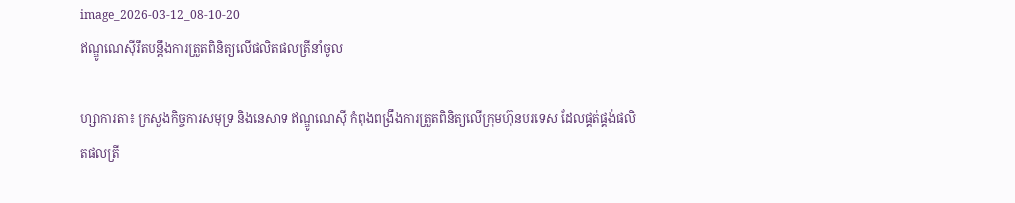image_2026-03-12_08-10-20
ឥណ្ឌូណេស៊ីរឹតបន្តឹងការត្រួតពិនិត្យលើផលិតផលត្រីនាំចូល

ហ្សាការតា៖ ក្រសួងកិច្ចការសមុទ្រ និងនេសាទ ឥណ្ឌូណេស៊ី កំពុងពង្រឹងការត្រួតពិនិត្យលើក្រុមហ៊ុនបរទេស ដែលផ្គត់ផ្គង់ផលិតផលត្រី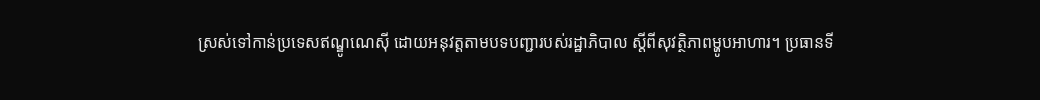ស្រស់ទៅកាន់ប្រទេសឥណ្ឌូណេស៊ី ដោយអនុវត្តតាមបទបញ្ជារបស់រដ្ឋាភិបាល ស្តីពីសុវត្ថិភាពម្ហូបអាហារ។ ប្រធានទី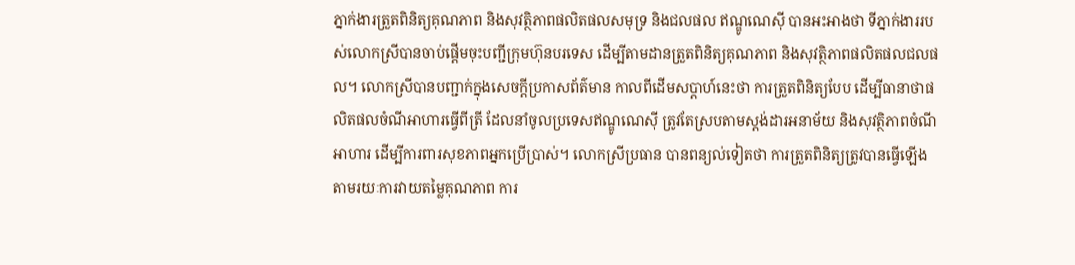ភ្នាក់ងារត្រួតពិនិត្យគុណភាព និងសុវត្ថិភាពផលិតផលសមុទ្រ និងជលផល ឥណ្ឌូណេស៊ី បានអះអាងថា ទីភ្នាក់ងាររបស់លោកស្រីបានចាប់ផ្តើមចុះបញ្ជីក្រុមហ៊ុនបរទេស ដើម្បីតាមដានត្រួតពិនិត្យគុណភាព និងសុវត្ថិភាពផលិតផលជលផល។ លោកស្រីបានបញ្ជាក់ក្នុងសេចក្តីប្រកាសព័ត៌មាន កាលពីដើមសប្តាហ៍នេះថា ការត្រួតពិនិត្យបែប ដើម្បីធានាថាផលិតផលចំណីអាហារធ្វើពីត្រី ដែលនាំចូលប្រទេសឥណ្ឌូណេស៊ី ត្រូវតែស្របតាមស្តង់ដារអនាម័យ និងសុវត្ថិភាពចំណីអាហារ ដើម្បីការពារសុខភាពអ្នកប្រើប្រាស់។ លោកស្រីប្រធាន បានពន្យល់ទៀតថា ការត្រួតពិនិត្យត្រូវបានធ្វើឡើងតាមរយៈការវាយតម្លៃគុណភាព ការ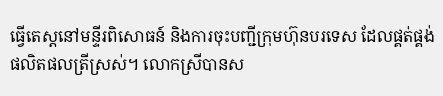ធ្វើតេស្តនៅមន្ទីរពិសោធន៍ និងការចុះបញ្ជីក្រុមហ៊ុនបរទេស ដែលផ្គត់ផ្គង់ផលិតផលត្រីស្រស់។ លោកស្រីបានស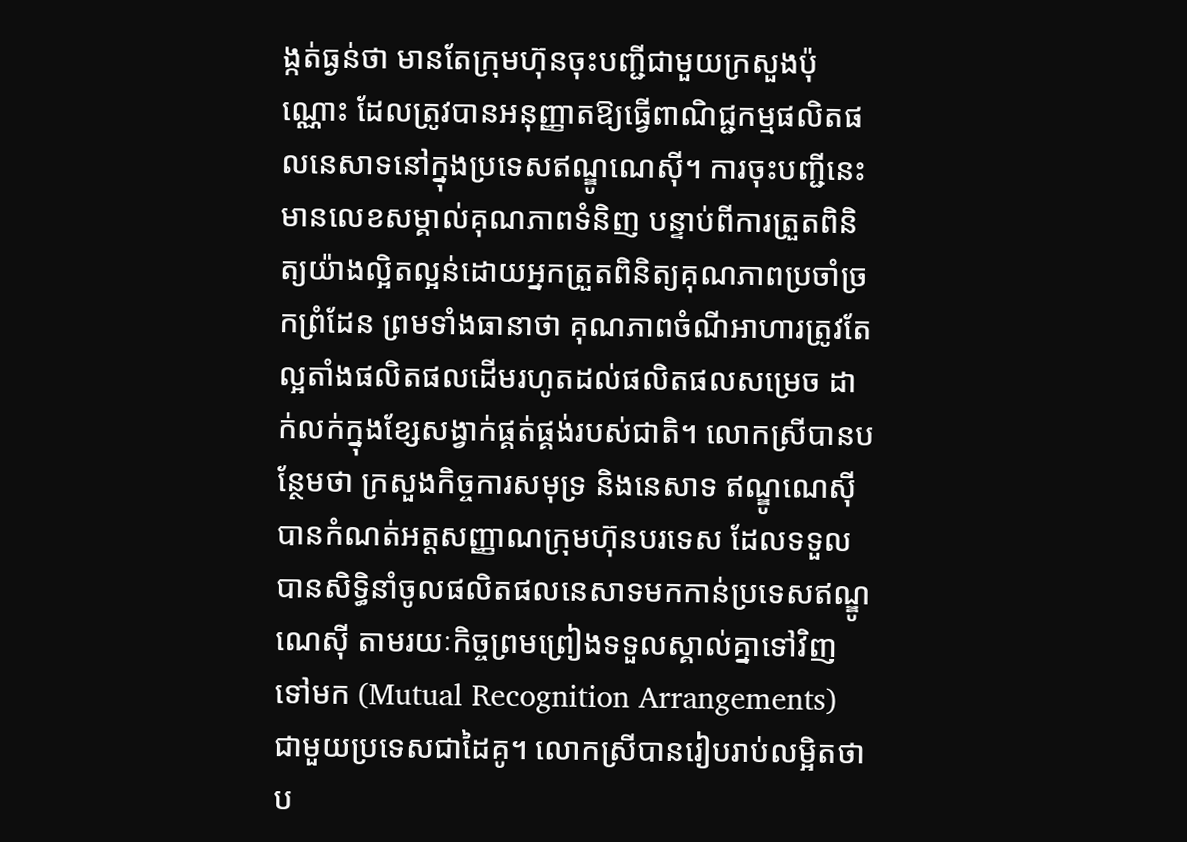ង្កត់ធ្ងន់ថា មានតែក្រុមហ៊ុនចុះបញ្ជីជាមួយក្រសួងប៉ុណ្ណោះ ដែលត្រូវបានអនុញ្ញាតឱ្យធ្វើពាណិជ្ជកម្មផលិតផលនេសាទនៅក្នុងប្រទេសឥណ្ឌូណេស៊ី។ ការចុះបញ្ជីនេះមានលេខសម្គាល់គុណភាពទំនិញ បន្ទាប់ពីការត្រួតពិនិត្យយ៉ាងល្អិតល្អន់ដោយអ្នកត្រួតពិនិត្យគុណភាពប្រចាំច្រកព្រំដែន ព្រមទាំងធានាថា គុណភាពចំណីអាហារត្រូវតែល្អតាំងផលិតផលដើមរហូតដល់ផលិតផលសម្រេច ដាក់លក់ក្នុងខ្សែសង្វាក់ផ្គត់ផ្គង់របស់ជាតិ។ លោកស្រីបានបន្ថែមថា ក្រសួងកិច្ចការសមុទ្រ និងនេសាទ ឥណ្ឌូណេស៊ី បានកំណត់អត្តសញ្ញាណក្រុមហ៊ុនបរទេស ដែលទទួលបានសិទ្ធិនាំចូលផលិតផលនេសាទមកកាន់ប្រទេសឥណ្ឌូណេស៊ី តាមរយៈកិច្ចព្រមព្រៀងទទួលស្គាល់គ្នាទៅវិញទៅមក (Mutual Recognition Arrangements) ជាមួយប្រទេសជាដៃគូ។ លោកស្រីបានរៀបរាប់លម្អិតថា ប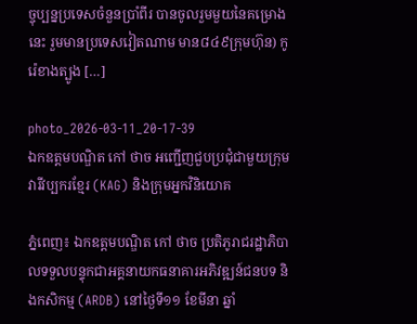ច្ចុប្បន្នប្រទេសចំនួនប្រាំពីរ បានចូលរួមមួយនៃគម្រោងនេះ រួមមានប្រទេសវៀតណាម មាន៨៤៩ក្រុមហ៊ុន) កូរ៉េខាងត្បូង […]

photo_2026-03-11_20-17-39
ឯកឧត្ដមបណ្ឌិត កៅ ថាច អញ្ជើញជួបប្រជុំជាមួយក្រុមវារីវប្បករខ្មែរ (KAG) និងក្រុមអ្នកវិនិយោគ

ភ្នំពេញ៖ ឯកឧត្ដមបណ្ឌិត កៅ ថាច ប្រតិភូរាជរដ្ឋាភិបាលទទួលបន្ទុកជាអគ្គនាយកធនាគារអភិវឌ្ឍន៍ជនបទ និងកសិកម្ម (ARDB) នៅថ្ងៃទី១១ ខែមីនា ឆ្នាំ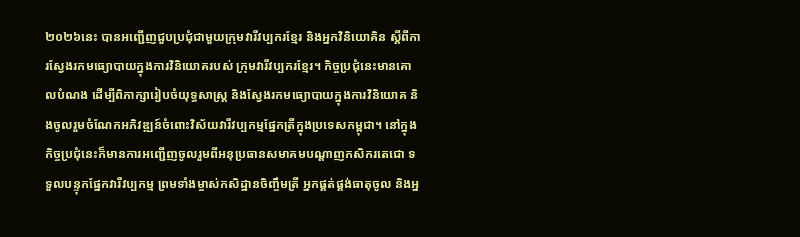២០២៦នេះ បានអញ្ជើញជួបប្រជុំជាមួយក្រុមវារីវប្បករខ្មែរ និងអ្នកវិនិយោគិន ស្តីពីការស្វែងរកមធ្យោបាយក្នុងការវិនិយោគរបស់ ក្រុមវារីវប្បករខ្មែរ។ កិច្ចប្រជុំនេះមានគោលបំណង ដើម្បីពិភាក្សារៀបចំយុទ្ធសាស្ត្រ និងស្វែងរកមធ្យោបាយក្នុងការវិនិយោគ និងចូលរួមចំណែកអភិវឌ្ឍន៍ចំពោះវិស័យវារីវប្បកម្មផ្នែកត្រីក្នុងប្រទេសកម្ពុជា។ នៅក្នុងកិច្ចប្រជុំនេះក៏មានការអញ្ជើញចូលរួមពីអនុប្រធានសមាគមបណ្តាញកសិករតេជោ ទទួលបន្ទុកផ្នែកវារីវប្បកម្ម ព្រមទាំងម្ចាស់កសិដ្ឋានចិញ្ចឹមត្រី អ្នកផ្គត់ផ្គង់ធាតុចូល និងអ្ន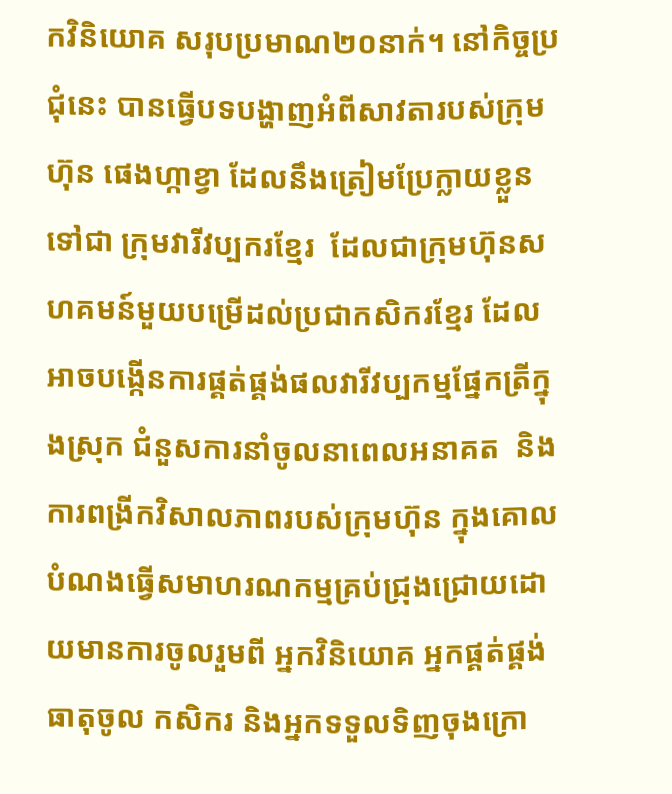កវិនិយោគ សរុបប្រមាណ២០នាក់។ នៅកិច្ចប្រជុំនេះ បានធ្វើបទបង្ហាញអំពីសាវតារបស់ក្រុមហ៊ុន ផេងហ្កាខ្វា ដែលនឹងត្រៀមប្រែក្លាយខ្លួនទៅជា ក្រុមវារីវប្បករខ្មែរ  ដែលជាក្រុមហ៊ុនសហគមន៍មួយបម្រើដល់ប្រជាកសិករខ្មែរ ដែលអាចបង្កើនការផ្គត់ផ្គង់ផលវារីវប្បកម្មផ្នែកត្រីក្នុងស្រុក ជំនួសការនាំចូលនាពេលអនាគត  និងការពង្រីកវិសាលភាពរបស់ក្រុមហ៊ុន ក្នុងគោលបំណងធ្វើសមាហរណកម្មគ្រប់ជ្រុងជ្រោយដោយមានការចូលរួមពី អ្នកវិនិយោគ អ្នកផ្គត់ផ្គង់ធាតុចូល កសិករ និងអ្នកទទួលទិញចុងក្រោ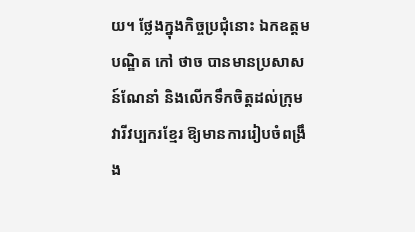យ។ ថ្លែងក្នុងកិច្ចប្រជុំនោះ ឯកឧត្ដមបណ្ឌិត កៅ ថាច បានមានប្រសាសន៍ណែនាំ និងលើកទឹកចិត្តដល់ក្រុមវារីវប្បករខ្មែរ ឱ្យមានការរៀបចំពង្រឹង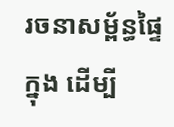រចនាសម្ព័ន្ធផ្ទៃក្នុង ដើម្បី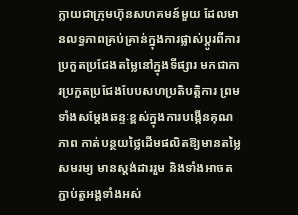ក្លាយជាក្រុមហ៊ុនសហគមន៍មួយ ដែលមានលទ្ធភាពគ្រប់គ្រាន់ក្នុងការផ្លាស់ប្តូរពីការប្រកួតប្រជែងតម្លៃនៅក្នុងទីផ្សារ មកជាការប្រកួតប្រជែងបែបសហប្រតិបត្តិការ ព្រមទាំងសម្តែងឆន្ទៈខ្ពស់ក្នុងការបង្កើនគុណភាព កាត់បន្ថយថ្លៃដើមផលិតឱ្យមានតម្លៃសមរម្យ មានស្តង់ដាររួម និងទាំងអាចតភ្ជាប់តួអង្គទាំងអស់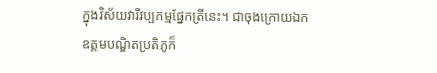ក្នុងវិស័យវារីវប្បកម្មផ្នែកត្រីនេះ។ ជាចុងក្រោយឯកឧត្ដមបណ្ឌិតប្រតិភូក៏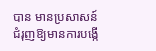បាន មានប្រសាសន៍ជំរុញឱ្យមានការបង្កើ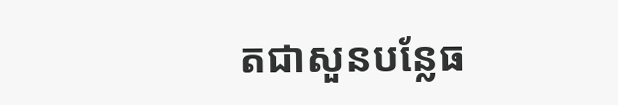តជាសួនបន្លែធ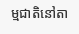ម្មជាតិនៅតា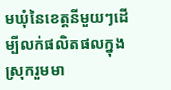មឃុំនៃខេត្តនីមួយៗដើម្បីលក់ផលិតផលក្នុងស្រុករួមមា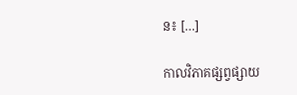ន៖ […]

កាលវិភាគផ្សព្វផ្សាយ